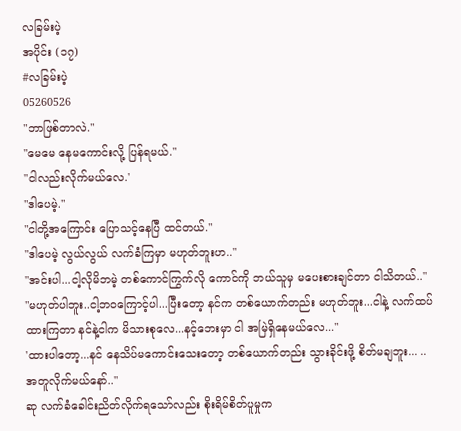လခြမ်းပဲ့
အပိုင်း (၁၇)
#လခြမ်းပဲ့
05260526
"ဘာဖြစ်တာလဲ."
"မေမေ နေမကောင်းလို့ ပြန်ရမယ်."
"ငါလည်းလိုက်မယ်လေ.'
"ဒါပေမဲ့."
"ငါတို့အကြောင်း ပြောသင့်နေပြီ ထင်တယ်."
"ဒါပေမဲ့ လွယ်လွယ် လက်ခံကြမှာ မဟုတ်ဘူးဟ.."
"အင်းပါ...ငါ့လိုမိဘမဲ့ တစ်ကောင်ကြွက်လို ကောင်ကို ဘယ်သူမှ မပေးစားချင်တာ ငါသိတယ်.."
"မဟုတ်ပါဘူး..ငါ့ဘဝကြောင့်ပါ...ပြီးတော့ နင်က တစ်ယောက်တည်း မဟုတ်ဘူး...ငါနဲ့ လက်ထပ်ထားကြတာ နင်နဲ့ငါက မိသားစုလေ...နင့်ဘေးမှာ ငါ အမြဲရှိနေမယ်လေ..."
'ထားပါတော့...နင် နေသိပ်မကောင်းသေးတော့ တစ်ယောက်တည်း သွားခိုင်းဖို့ စိတ်မချဘူး... ..အတူလိုက်မယ်နော်.."
ဆု လက်ခံခေါင်းညိတ်လိုက်ရသော်လည်း စိုးရိမ်စိတ်ပူမှုက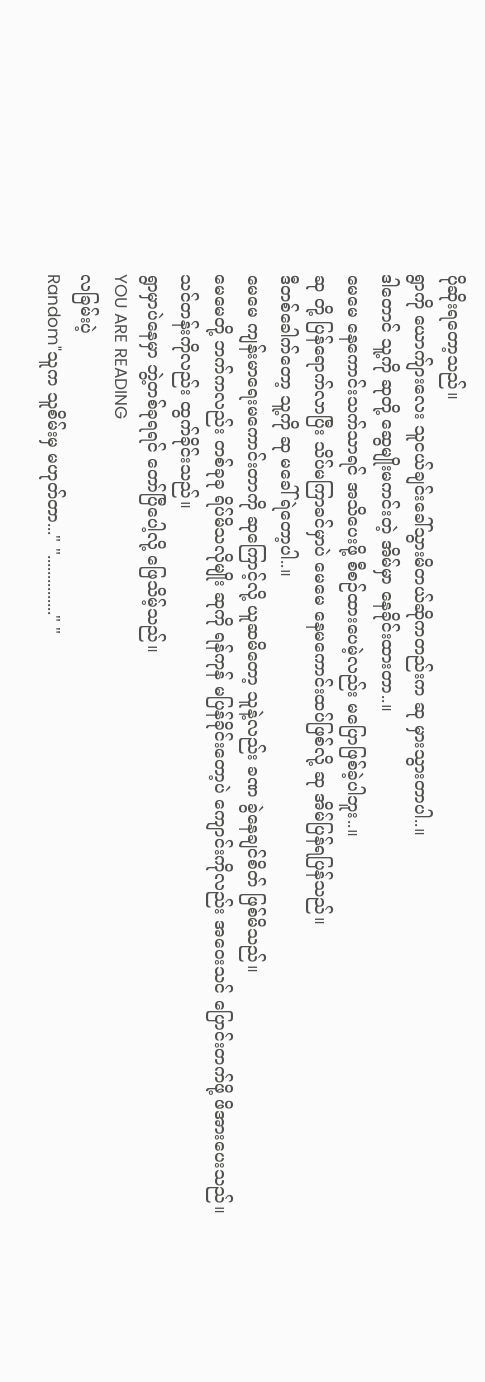ပိုဆိုးရတော့သည်။
ရွာကို ယောက်ျားလေး သူငယ်ချင်းခေါ်သွားမိတယ်ဆိုကတည်းက ဆု မှားသွားတာပါ..။
ဒါတောင် သူ့ကို ဆုတို့ ဆွေမျိုးမကင်းတဲ့ အိမ်မှာ နေခိုင်းထားတာ..။
မေမေ နေကောင်းသက်သာရင် အသိပေးဖို့ စီစဉ်ထားပေမဲ့လည်း မပြောဖြစ်ခဲ့ပါဘူး..။
ဆု တို့ ပြန်ရောက်လာပြီး သိပ်မကြာခင်မှာပဲ မေမေ နေမကောင်းထပ်ဖြစ်လို့ ဆု အိမ်ပြန်ရပြန်သည်။
ဒီတစ်ခေါက်တော့ သူ့ကို ဆု မခေါ်ရဲတော့ပါ..။
မေမေ ကျန်းမာရေးမကောင်းတာကို ဆုကြောင့်လို့ ယူဆမိတော့ သူနဲ့လည်း ခဏ ခွဲနေချင်စိတ် ဖြစ်မိသည်။
မေမေတို့ ဘက်ကလည်း တစ်ခုခု ရိပ်မိသလိုမျိုး ဆုကို ရန်ကုန် မပြန်ခိုင်းတော့ပဲ ကျောင်းကိုလည်း အဝေးသင် ပြောင်းတက်ဖို့ ဖိအားပေးသည်။
သင်တန်းကိုလည်း ထွက်ခိုင်းသည်။
ရွာမှာပဲနေမှာ ဘွဲ့တစ်ခုရရင် တော်ပြီပေါ့လို့ ဖြေသိမ့်သည်။
YOU ARE READING
လခြမ်းပဲ့
Random"သူက သူစိမ်းမှ မဟုတ်တာ..." "..............." "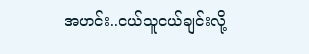အဟင်း..ငယ်သူငယ်ချင်းလို့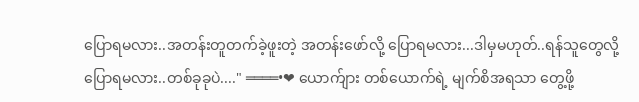ပြောရမလား..အတန်းတူတက်ခဲ့ဖူးတဲ့ အတန်းဖော်လို့ ပြောရမလား...ဒါမှမဟုတ်..ရန်သူတွေလို့ပြောရမလား..တစ်ခုခုပဲ...." ════•❤ ယောက်ျား တစ်ယောက်ရဲ့ မျက်စိအရသာ တွေ့ဖို့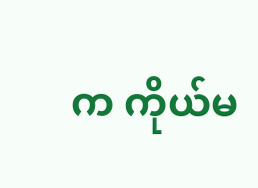က ကိုယ်မ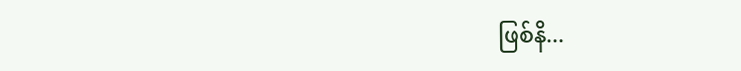ဖြစ်နိ...